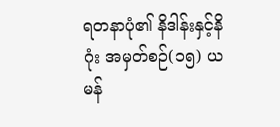ရတနာပုံ၏ နိဒါန်းနှင့်နိဂုံး အမှတ်စဉ်(၁၅) ယမန်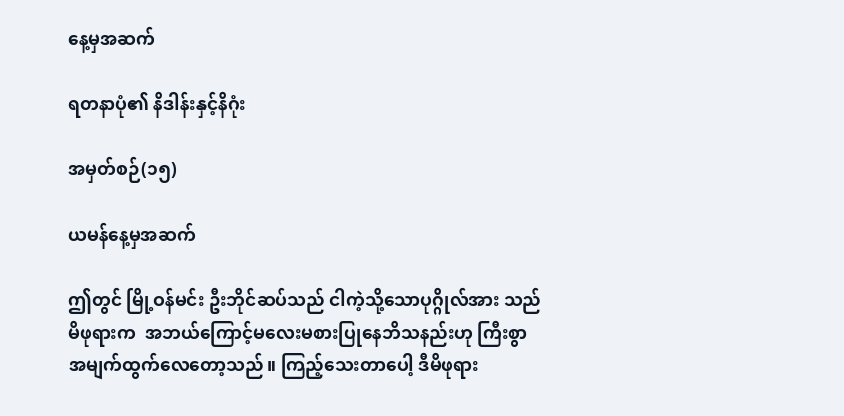နေ့မှအဆက်

ရတနာပုံ၏ နိဒါန်းနှင့်နိဂုံး

အမှတ်စဉ်(၁၅)

ယမန်နေ့မှအဆက်

ဤတွင် မြို့ဝန်မင်း ဦးဘိုင်ဆပ်သည် ငါကဲ့သို့သောပုဂ္ဂိုလ်အား သည်မိဖုရားက  အဘယ်ကြောင့်မလေးမစားပြုနေဘိသနည်းဟု ကြီးစွာအမျက်ထွက်လေတော့သည်။ ကြည့်သေးတာပေါ့ ဒီမိဖုရား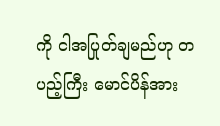ကို ငါအပြုတ်ချမည်ဟု တပည့်ကြီး မောင်ပိန်အား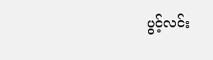ပွင့်လင်း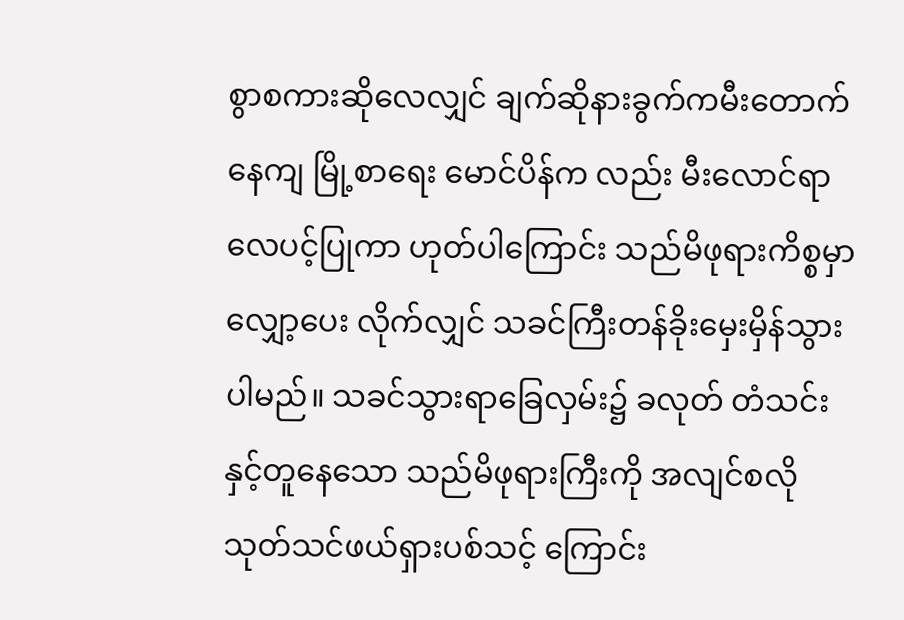စွာစကားဆိုလေလျှင် ချက်ဆိုနားခွက်ကမီးတောက်နေကျ မြို့စာရေး မောင်ပိန်က လည်း မီးလောင်ရာလေပင့်ပြုကာ ဟုတ်ပါကြောင်း သည်မိဖုရားကိစ္စမှာ လျှော့ပေး လိုက်လျှင် သခင်ကြီးတန်ခိုးမှေးမှိန်သွားပါမည်။ သခင်သွားရာခြေလှမ်း၌ ခလုတ် တံသင်းနှင့်တူနေသော သည်မိဖုရားကြီးကို အလျင်စလိုသုတ်သင်ဖယ်ရှားပစ်သင့် ကြောင်း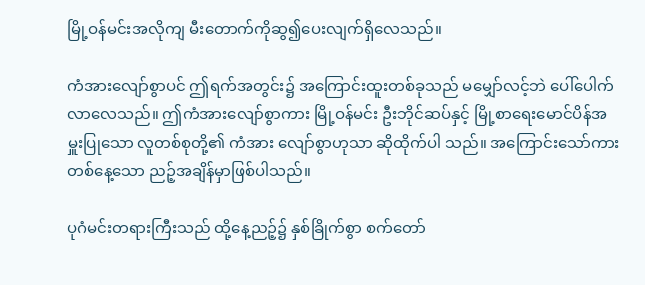မြို့ဝန်မင်းအလိုကျ မီးတောက်ကိုဆွ၍ပေးလျက်ရှိလေသည်။

ကံအားလျော်စွာပင် ဤရက်အတွင်း၌ အကြောင်းထူးတစ်ခုသည် မမျှော်လင့်ဘဲ ပေါ်ပေါက်လာလေသည်။ ဤကံအားလျော်စွာကား မြို့ဝန်မင်း ဦးဘိုင်ဆပ်နှင့် မြို့စာရေးမောင်ပိန်အမှူးပြုသော လူတစ်စုတို့၏ ကံအား လျော်စွာဟုသာ ဆိုထိုက်ပါ သည်။ အကြောင်းသော်ကား တစ်နေ့သော ညဉ့်အချိန်မှာဖြစ်ပါသည်။

ပုဂံမင်းတရားကြီးသည် ထို့နေ့ညဉ့်၌ နှစ်ခြိုက်စွာ စက်တော်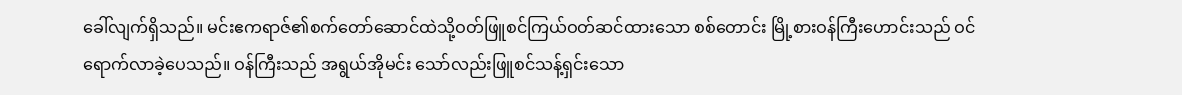ခေါ်လျက်ရှိသည်။ မင်းဧကရာဇ်၏စက်တော်ဆောင်ထဲသို့ဝတ်ဖြူစင်ကြယ်ဝတ်ဆင်ထားသော စစ်တောင်း မြို့စားဝန်ကြီးဟောင်းသည် ဝင်ရောက်လာခဲ့ပေသည်။ ဝန်ကြီးသည် အရွယ်အိုမင်း သော်လည်းဖြူစင်သန့်ရှင်းသော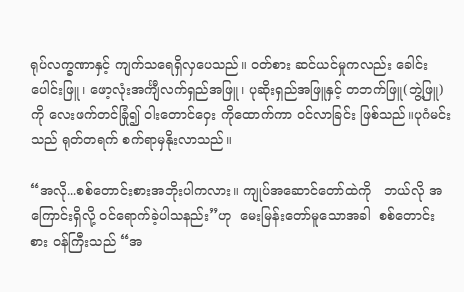ရုပ်လက္ခဏာနှင့် ကျက်သရေရှိလှပေသည်။ ဝတ်စား ဆင်ယင်မှုကလည်း ခေါင်းပေါင်းဖြူ၊ ဖော့လုံးအင်္ကျီလက်ရှည်အဖြူ၊ ပုဆိုးရှည်အဖြူနှင့် တဘက်ဖြူ(ဘွဲ့ဖြူ)ကို လေးဖက်တင်ခြုံ၍ ဝါးတောင်ဝှေး ကိုထောက်ကာ ဝင်လာခြင်း ဖြစ်သည်။ပုဂံမင်းသည် ရုတ်တရက် စက်ရာမှနိုးလာသည်။

“အလို...စစ်တောင်းစားအဘိုးပါကလား။ ကျုပ်အဆောင်တော်ထဲကို   ဘယ်လို အကြောင်းရှိလို့ ဝင်ရောက်ခဲ့ပါသနည်း”ဟု  မေးမြန်းတော်မူသောအခါ  စစ်တောင်းစား ဝန်ကြီးသည် “အ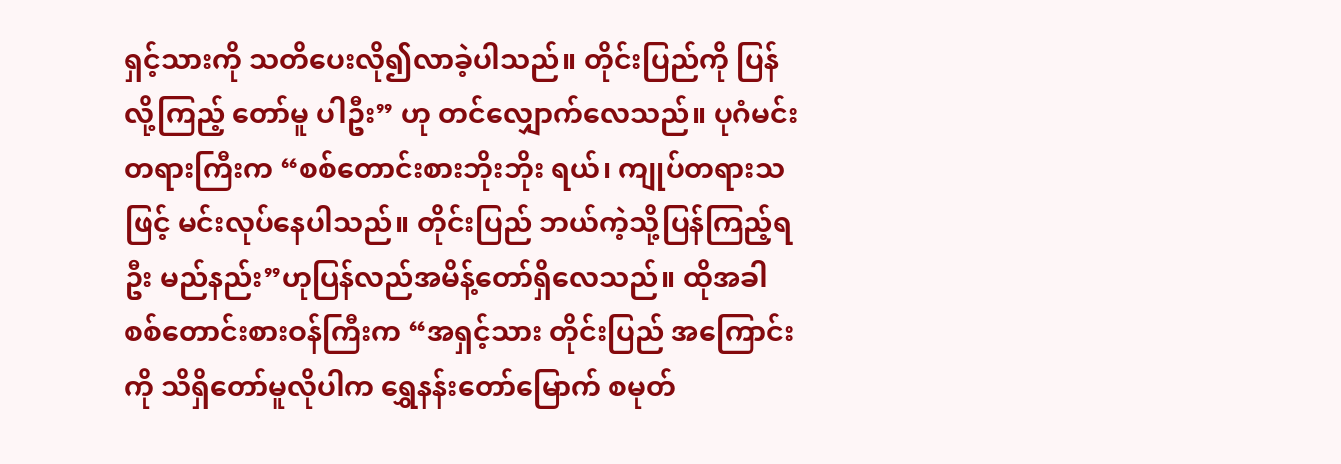ရှင့်သားကို သတိပေးလို၍လာခဲ့ပါသည်။ တိုင်းပြည်ကို ပြန်လို့ကြည့် တော်မူ ပါဦး” ဟု တင်လျှောက်လေသည်။ ပုဂံမင်းတရားကြီးက “စစ်တောင်းစားဘိုးဘိုး ရယ်၊ ကျုပ်တရားသဖြင့် မင်းလုပ်နေပါသည်။ တိုင်းပြည် ဘယ်ကဲ့သို့ပြန်ကြည့်ရဦး မည်နည်း”ဟုပြန်လည်အမိန့်တော်ရှိလေသည်။ ထိုအခါ စစ်တောင်းစားဝန်ကြီးက “အရှင့်သား တိုင်းပြည် အကြောင်းကို သိရှိတော်မူလိုပါက ရွှေနန်းတော်မြောက် စမုတ်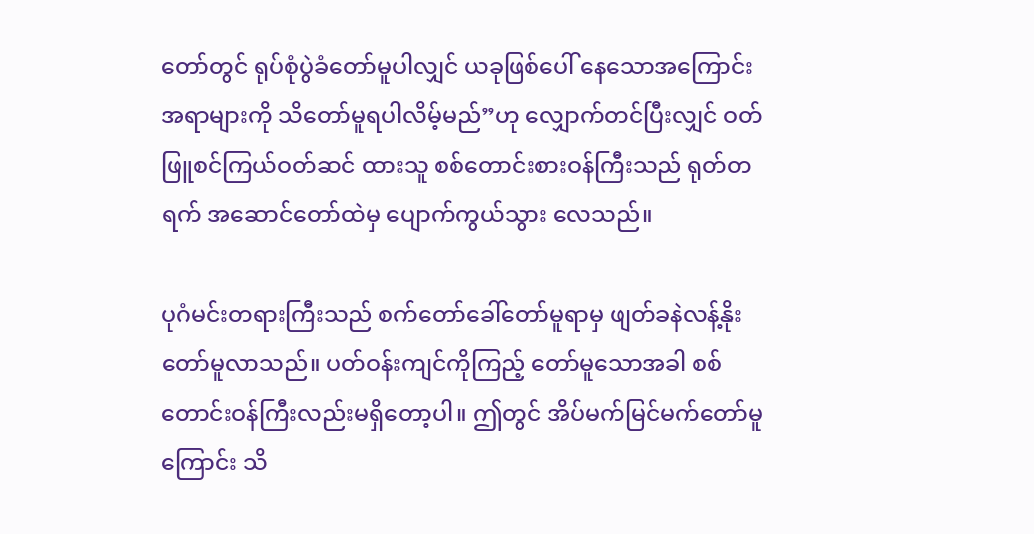တော်တွင် ရုပ်စုံပွဲခံတော်မူပါလျှင် ယခုဖြစ်ပေါ် နေသောအကြောင်းအရာများကို သိတော်မူရပါလိမ့်မည်”ဟု လျှောက်တင်ပြီးလျှင် ဝတ်ဖြူစင်ကြယ်ဝတ်ဆင် ထားသူ စစ်တောင်းစားဝန်ကြီးသည် ရုတ်တရက် အဆောင်တော်ထဲမှ ပျောက်ကွယ်သွား လေသည်။

ပုဂံမင်းတရားကြီးသည် စက်တော်ခေါ်တော်မူရာမှ ဖျတ်ခနဲလန့်နိုးတော်မူလာသည်။ ပတ်ဝန်းကျင်ကိုကြည့် တော်မူသောအခါ စစ်တောင်းဝန်ကြီးလည်းမရှိတော့ပါ။ ဤတွင် အိပ်မက်မြင်မက်တော်မူကြောင်း သိ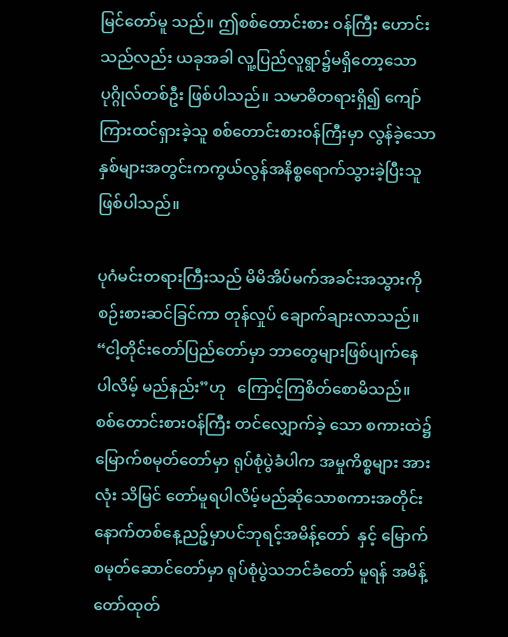မြင်တော်မူ သည်။ ဤစစ်တောင်းစား ဝန်ကြီး ဟောင်းသည်လည်း ယခုအခါ လူ့ပြည်လူရွာ၌မရှိတော့သောပုဂ္ဂိုလ်တစ်ဦး ဖြစ်ပါသည်။ သမာဓိတရားရှိ၍ ကျော်ကြားထင်ရှားခဲ့သူ စစ်တောင်းစားဝန်ကြီးမှာ လွန်ခဲ့သော နှစ်များအတွင်းကကွယ်လွန်အနိစ္စရောက်သွားခဲ့ပြီးသူဖြစ်ပါသည်။

ပုဂံမင်းတရားကြီးသည် မိမိအိပ်မက်အခင်းအသွားကို စဉ်းစားဆင်ခြင်ကာ တုန်လှုပ် ချောက်ချားလာသည်။ “ငါ့တိုင်းတော်ပြည်တော်မှာ ဘာတွေများဖြစ်ပျက်နေ ပါလိမ့် မည်နည်း”ဟု   ကြောင့်ကြစိတ်စောမိသည်။  စစ်တောင်းစားဝန်ကြီး တင်လျှောက်ခဲ့ သော စကားထဲ၌ မြောက်စမုတ်တော်မှာ ရုပ်စုံပွဲခံပါက အမှုကိစ္စများ အားလုံး သိမြင် တော်မူရပါလိမ့်မည်ဆိုသောစကားအတိုင်းနောက်တစ်နေ့ညဉ့်မှာပင်ဘုရင့်အမိန့်တော်  နှင့် မြောက်စမုတ်ဆောင်တော်မှာ ရုပ်စုံပွဲသဘင်ခံတော် မူရန် အမိန့်တော်ထုတ်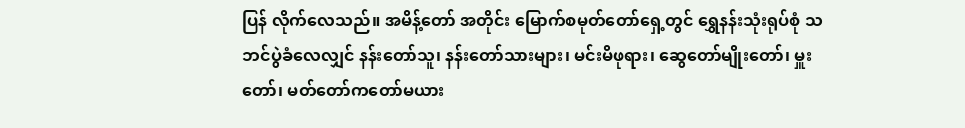ပြန် လိုက်လေသည်။ အမိန့်တော် အတိုင်း မြောက်စမုတ်တော်ရှေ့တွင် ရွှေနန်းသုံးရုပ်စုံ သဘင်ပွဲခံလေလျှင် နန်းတော်သူ၊ နန်းတော်သားများ၊ မင်းမိဖုရား၊ ဆွေတော်မျိုးတော်၊ မှူးတော်၊ မတ်တော်ကတော်မယား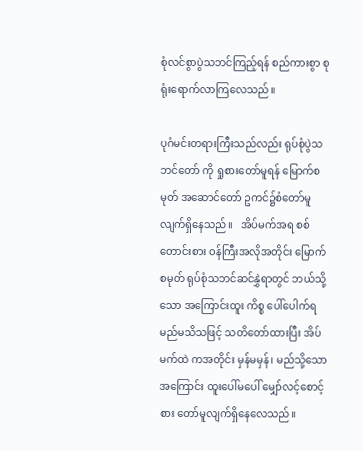စုံလင်စွာပွဲသဘင်ကြည့်ရန် စည်ကားစွာ စုရုံးရောက်လာကြလေသည်။

ပုဂံမင်းတရားကြီးသည်လည်း ရုပ်စုံပွဲသဘင်တော် ကို ရှုစားတော်မူရန် မြောက်စမုတ် အဆောင်တော် ဥကင်၌စံတော်မူလျက်ရှိနေသည်။   အိပ်မက်အရ စစ်တောင်းစား ဝန်ကြီးအလိုအတိုင်း မြောက်စမုတ် ရုပ်စုံသဘင်ဆင်နွှဲရာတွင် ဘယ်သို့သော အကြောင်းထူး ကိစ္စ ပေါ်ပေါက်ရမည်မသိသဖြင့် သတိတော်ထားပြီး အိပ်မက်ထဲ ကအတိုင်း မှန်မမှန်၊ မည်သို့သောအကြောင်း ထူးပေါ်မပေါ် မျှော်လင့်စောင့်စား တော်မူလျက်ရှိနေလေသည်။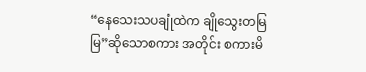“နေသေးသပချုံထဲက ချိုသွေးတမြမြ”ဆိုသောစကား အတိုင်း စကားမိ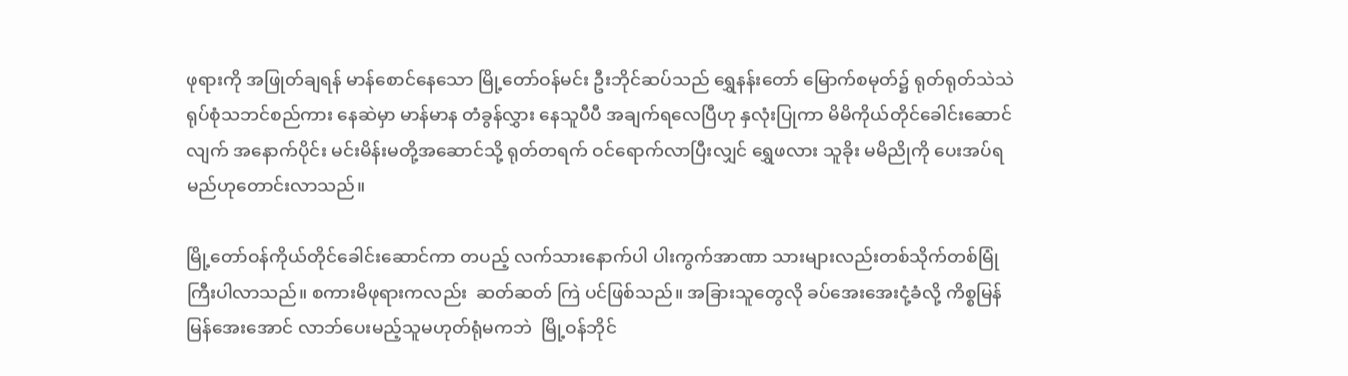ဖုရားကို အဖြုတ်ချရန် မာန်စောင်နေသော မြို့တော်ဝန်မင်း ဦးဘိုင်ဆပ်သည် ရွှေနန်းတော် မြောက်စမုတ်၌ ရုတ်ရုတ်သဲသဲ ရုပ်စုံသဘင်စည်ကား နေဆဲမှာ မာန်မာန တံခွန်လွှား နေသူပီပီ အချက်ရလေပြီဟု နှလုံးပြုကာ မိမိကိုယ်တိုင်ခေါင်းဆောင်လျက် အနောက်ပိုင်း မင်းမိန်းမတို့အဆောင်သို့ ရုတ်တရက် ဝင်ရောက်လာပြီးလျှင် ရွှေဖလား သူခိုး မမိညိုကို ပေးအပ်ရမည်ဟုတောင်းလာသည်။

မြို့တော်ဝန်ကိုယ်တိုင်ခေါင်းဆောင်ကာ တပည့် လက်သားနောက်ပါ ပါးကွက်အာဏာ သားများလည်းတစ်သိုက်တစ်မြုံကြီးပါလာသည်။ စကားမိဖုရားကလည်း  ဆတ်ဆတ် ကြဲ ပင်ဖြစ်သည်။ အခြားသူတွေလို ခပ်အေးအေးငုံ့ခံလို့ ကိစ္စမြန်မြန်အေးအောင် လာဘ်ပေးမည့်သူမဟုတ်ရုံမကဘဲ  မြို့ဝန်ဘိုင်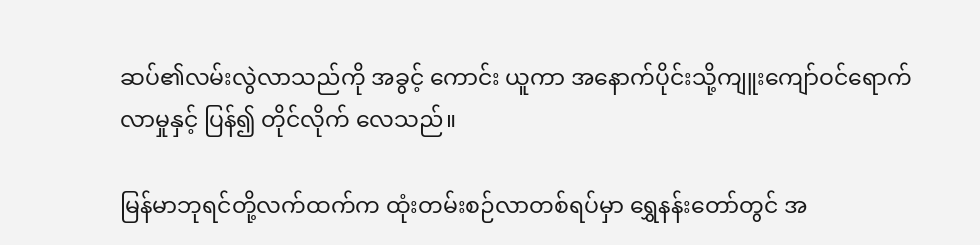ဆပ်၏လမ်းလွဲလာသည်ကို အခွင့် ကောင်း ယူကာ အနောက်ပိုင်းသို့ကျူးကျော်ဝင်ရောက်လာမှုနှင့် ပြန်၍ တိုင်လိုက် လေသည်။

မြန်မာဘုရင်တို့လက်ထက်က ထုံးတမ်းစဉ်လာတစ်ရပ်မှာ ရွှေနန်းတော်တွင် အ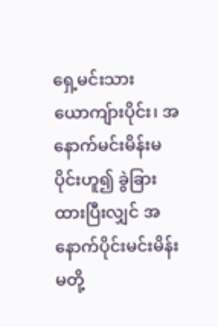ရှေ့မင်းသားယောကျ်ားပိုင်း၊ အနောက်မင်းမိန်းမပိုင်းဟူ၍ ခွဲခြားထားပြီးလျှင် အနောက်ပိုင်းမင်းမိန်းမတို့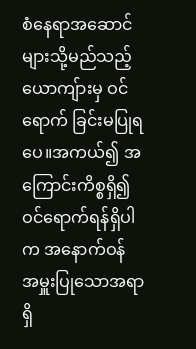စံနေရာအဆောင်များသို့မည်သည့်ယောကျ်ားမှ ဝင်ရောက် ခြင်းမပြုရပေ။အကယ်၍ အကြောင်းကိစ္စရှိ၍ဝင်ရောက်ရန်ရှိပါက အနောက်ဝန် အမှူးပြုသောအရာရှိ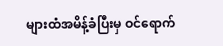များထံအမိန့်ခံပြီးမှ ဝင်ရောက်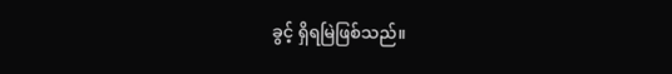ခွင့် ရှိရမြဲဖြစ်သည်။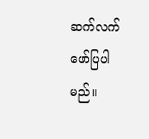ဆက်လက်ဖော်ပြပါမည်။